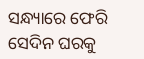ସନ୍ଧ୍ୟାରେ ଫେରି ସେଦିନ ଘରକୁ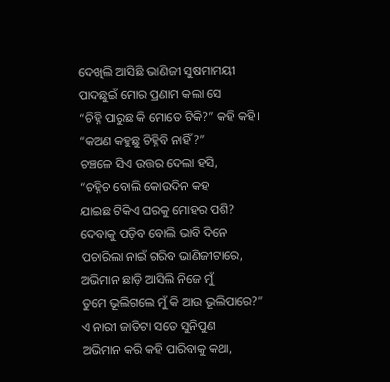ଦେଖିଲି ଆସିଛି ଭାଣିଜୀ ସୁଷମାମୟୀ
ପାଦଛୁଇଁ ମୋର ପ୍ରଣାମ କଲା ସେ
“ଚିହ୍ନି ପାରୁଛ କି ମୋତେ ଟିକି?” କହି କହି।
“କଅଣ କହୁଛୁ ଚିହ୍ନିବି ନାହିଁ ?”
ଚଞ୍ଚଳେ ସିଏ ଉତ୍ତର ଦେଲା ହସି,
“ଚହ୍ନିଚ ବୋଲି କୋଉଦିନ କହ
ଯାଇଛ ଟିକିଏ ଘରକୁ ମୋହର ପଶି?
ଦେବାକୁ ପଡ଼ିବ ବୋଲି ଭାବି ଦିନେ
ପଚାରିଲା ନାଇଁ ଗରିବ ଭାଣିଜୀଟାରେ,
ଅଭିମାନ ଛାଡ଼ି ଆସିଲି ନିଜେ ମୁଁ
ତୁମେ ଭୂଲିଗଲେ ମୁଁ କି ଆଉ ଭୂଲିପାରେ?”
ଏ ନାରୀ ଜାତିଟା ସତେ ସୁନିପୁଣ
ଅଭିମାନ କରି କହି ପାରିବାକୁ କଥା,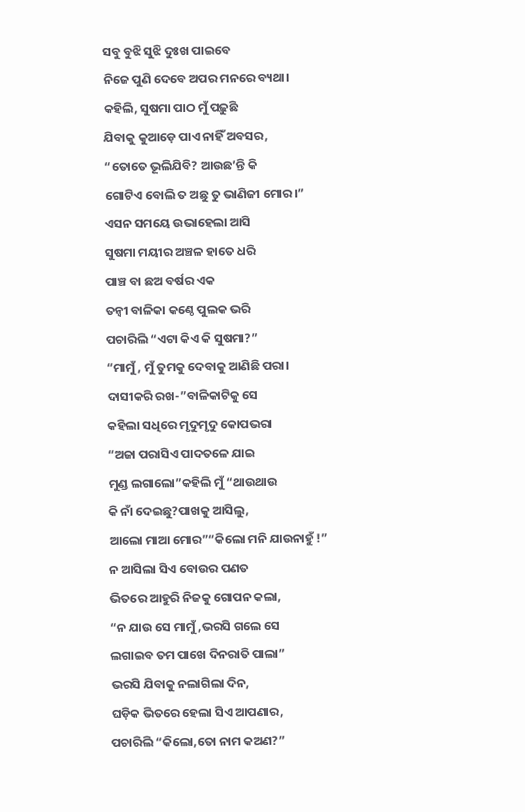ସବୁ ବୁଝି ସୁଝି ଦୁଃଖ ପାଇବେ
ନିଜେ ପୁଣି ଦେବେ ଅପର ମନରେ ବ୍ୟଥା।
କହିଲି, ସୁଷମା ପାଠ ମୁଁ ପଢ଼ୁଛି
ଯିବାକୁ କୁଆଡ଼େ ପାଏ ନାହିଁ ଅବସର,
“ତୋତେ ଭୂଲିଯିବି? ଆଉଛ’ନ୍ତି କି
ଗୋଟିଏ ବୋଲି ତ ଅଛୁ ତୁ ଭାଣିଜୀ ମୋର।”
ଏସନ ସମୟେ ଉଭାହେଲା ଆସି
ସୁଷମା ମୟୀର ଅଞ୍ଚଳ ହାତେ ଧରି
ପାଞ୍ଚ ବା ଛଅ ବର୍ଷର ଏକ
ତନ୍ବୀ ବାଳିକା କଣ୍ଠେ ପୁଲକ ଭରି
ପଚାରିଲି “ଏଟା କିଏ କି ସୁଷମା?”
“ମାମୁଁ, ମୁଁ ତୁମକୁ ଦେବାକୁ ଆଣିଛି ପରା।
ଦାସୀକରି ରଖ-”ବାଳିକାଟିକୁ ସେ
କହିଲା ସଧିରେ ମୃଦୁମୃଦୁ କୋପଭରା
“ଅଜା ପରାସିଏ ପାଦତଳେ ଯାଇ
ମୁଣ୍ଡ ଲଗାଲୋ”କହିଲି ମୁଁ “ଥାଉଥାଉ
କି ନାଁ ଦେଇଛୁ?ପାଖକୁ ଆସିଲୁ,
ଆଲୋ ମାଆ ମୋର”“କିଲୋ ମନି ଯାଉନାହୁଁ !”
ନ ଆସିଲା ସିଏ ବୋଉର ପଣତ
ଭିତରେ ଆହୁରି ନିଜକୁ ଗୋପନ କଲା,
“ନ ଯାଉ ସେ ମାମୁଁ,ଭରସି ଗଲେ ସେ
ଲଗାଇବ ତମ ପାଖେ ଦିନରାତି ପାଲା”
ଭରସି ଯିବାକୁ ନଲାଗିଲା ଦିନ,
ଘଡ଼ିକ ଭିତରେ ହେଲା ସିଏ ଆପଣାର,
ପଚାରିଲି “କିଲୋ,ତୋ ନାମ କଅଣ?”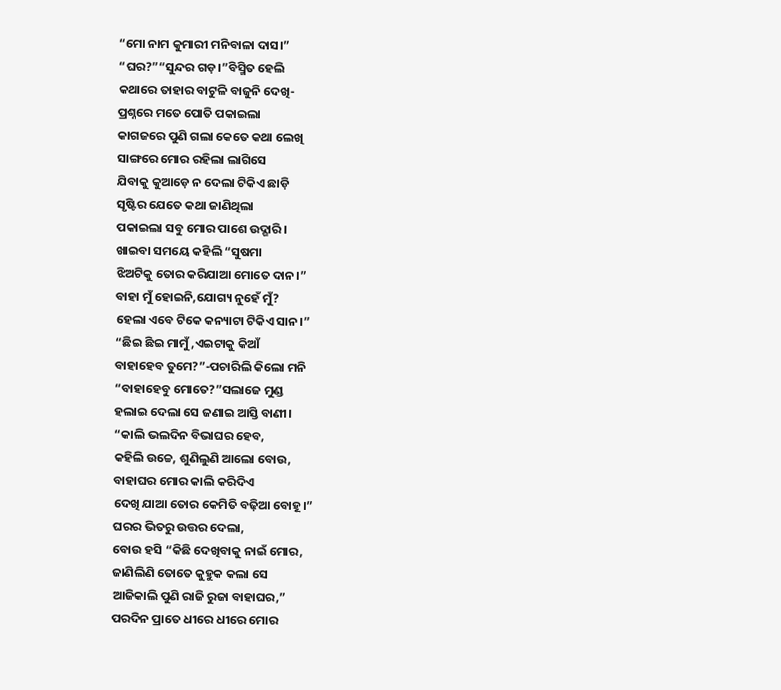“ମୋ ନାମ କୁମାରୀ ମନିବାଳା ଦାସ।”
“ଘର?”“ସୁନ୍ଦର ଗଡ଼।”ବିସ୍ମିତ ହେଲି
କଥାରେ ତାହାର ବାଟୁଳି ବାଜୁନି ଦେଖି-
ପ୍ରଶ୍ନରେ ମତେ ପୋତି ପକାଇଲା
କାଗଜରେ ପୁଣି ଗଲା କେତେ କଥା ଲେଖି
ସାଙ୍ଗରେ ମୋର ରହିଲା ଲାଗିସେ
ଯିବାକୁ କୁଆଡ଼େ ନ ଦେଲା ଟିକିଏ ଛାଡ଼ି
ସୃଷ୍ଟିର ଯେତେ କଥା ଜାଣିଥିଲା
ପକାଇଲା ସବୁ ମୋର ପାଶେ ଉଦ୍ଗାରି।
ଖାଇବା ସମୟେ କହିଲି “ସୁଷମା
ଝିଅଟିକୁ ତୋର କରିଯାଆ ମୋତେ ଦାନ।”
ବାହା ମୁଁ ହୋଇନି,ଯୋଗ୍ୟ ନୁହେଁ ମୁଁ?
ହେଲା ଏବେ ଟିକେ କନ୍ୟାଟା ଟିକିଏ ସାନ।”
“ଛିଇ ଛିଇ ମାମୁଁ,ଏଇଟାକୁ କିଆଁ
ବାହାହେବ ତୁମେ?”-ପଚାରିଲି କିଲୋ ମନି
“ବାହାହେବୁ ମୋତେ?”ସଲାଜେ ମୁଣ୍ଡ
ହଲାଇ ଦେଲା ସେ ଜଣାଇ ଆସ୍ତି ବାଣୀ।
“କାଲି ଭଲଦିନ ବିଭାଘର ହେବ,
କହିଲି ଉଚ୍ଚେ, ଶୁଣିଲୁଣି ଆଲୋ ବୋଉ,
ବାହାଘର ମୋର କାଲି କରିଦିଏ
ଦେଖି ଯାଆ ତୋର କେମିତି ବଢ଼ିଆ ବୋହୂ।”
ଘରର ଭିତରୁ ଉତ୍ତର ଦେଲା,
ବୋଉ ହସି “କିଛି ଦେଖିବାକୁ ନାଇଁ ମୋର,
ଜାଣିଲିଣି ତୋତେ କୁହୁକ କଲା ସେ
ଆଜିକାଲି ପୁଣି ରାଜି ରୁଜା ବାହାଘର,”
ପରଦିନ ପ୍ରାତେ ଧୀରେ ଧୀରେ ମୋର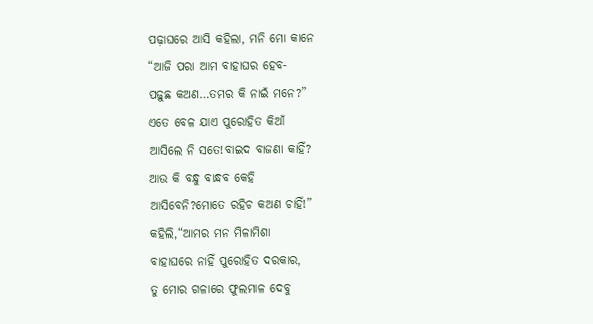ପଢ଼ାଘରେ ଆସି କହିଲା, ମନି ମୋ କାନେ
“ଆଜି ପରା ଆମ ବାହାଘର ହେବ-
ପଢ଼ୁଛ କଅଣ…ତମର କି ନାଇଁ ମନେ?”
ଏତେ ବେଳ ଯାଏ ପୁରୋହିତ କିଆଁ
ଆସିଲେ ନି ସତେ!ବାଇଦ ବାଜଣା କାହିଁ?
ଆଉ କି ବନ୍ଧୁ ବାନ୍ଧବ କେହି
ଆସିବେନି?ମୋତେ ରହିଚ କଅଣ ଚାହିଁ!”
କହିଲି,“ଆମର ମନ ମିଳାମିଶା
ବାହାଘରେ ନାହିଁ ପୁରୋହିତ ଦରକାର,
ତୁ ମୋର ଗଳାରେ ଫୁଲମାଳ ଦେବୁ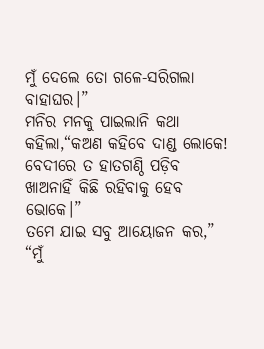ମୁଁ ଦେଲେ ତୋ ଗଳେ-ସରିଗଲା ବାହାଘର।”
ମନିର ମନକୁ ପାଇଲାନି କଥା
କହିଲା,“କଅଣ କହିବେ ଦାଣ୍ଡ ଲୋକେ!
ବେଦୀରେ ତ ହାତଗଣ୍ଠି ପଡ଼ିବ
ଖାଅନାହିଁ କିଛି ରହିବାକୁ ହେବ ଭୋକେ।”
ତମେ ଯାଇ ସବୁ ଆୟୋଜନ କର,”
“ମୁଁ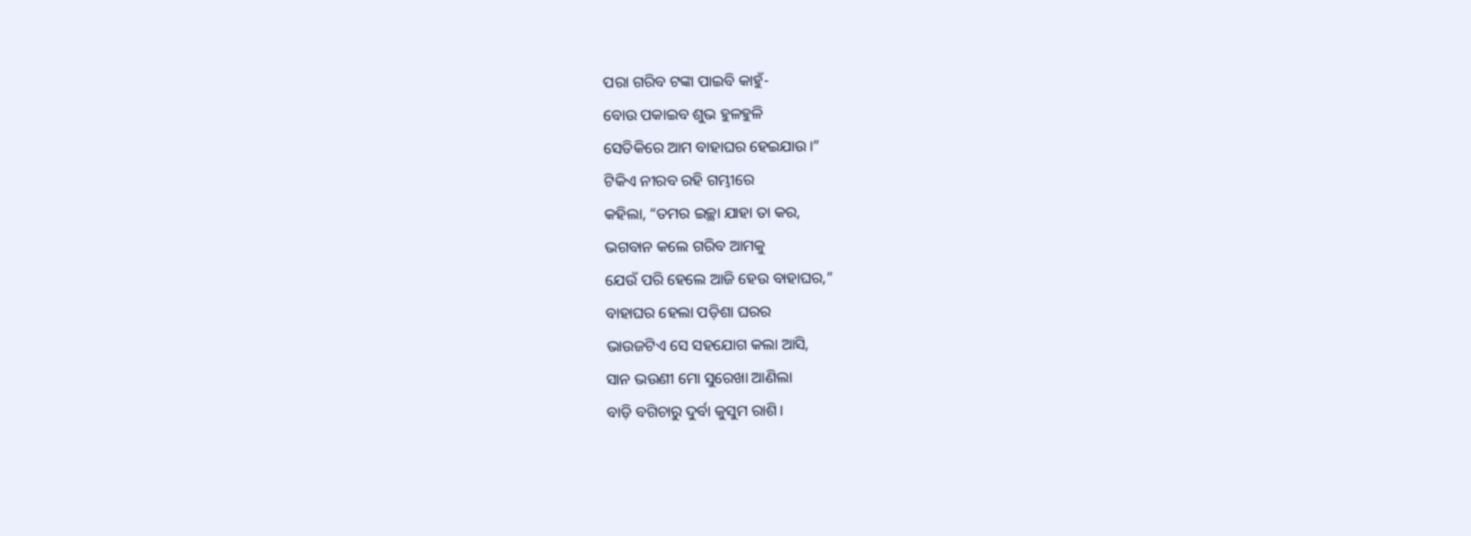ପରା ଗରିବ ଟଙ୍କା ପାଇବି କାହୁଁ-
ବୋଉ ପକାଇବ ଶୁଭ ହୁଳହୁଳି
ସେତିକିରେ ଆମ ବାହାଘର ହେଇଯାଉ।”
ଟିକିଏ ନୀରବ ରହି ଗମ୍ଭୀରେ
କହିଲା, “ତମର ଇଚ୍ଛା ଯାହା ତା କର,
ଭଗବାନ କଲେ ଗରିବ ଆମକୁ
ଯେଉଁ ପରି ହେଲେ ଆଜି ହେଉ ବାହାଘର,”
ବାହାଘର ହେଲା ପଡ଼ିଶା ଘରର
ଭାଉଜଟିଏ ସେ ସହଯୋଗ କଲା ଆସି,
ସାନ ଭଉଣୀ ମୋ ସୁରେଖା ଆଣିଲା
ବାଡ଼ି ବଗିଚାରୁ ଦୁର୍ବା କୁସୁମ ରାଶି।